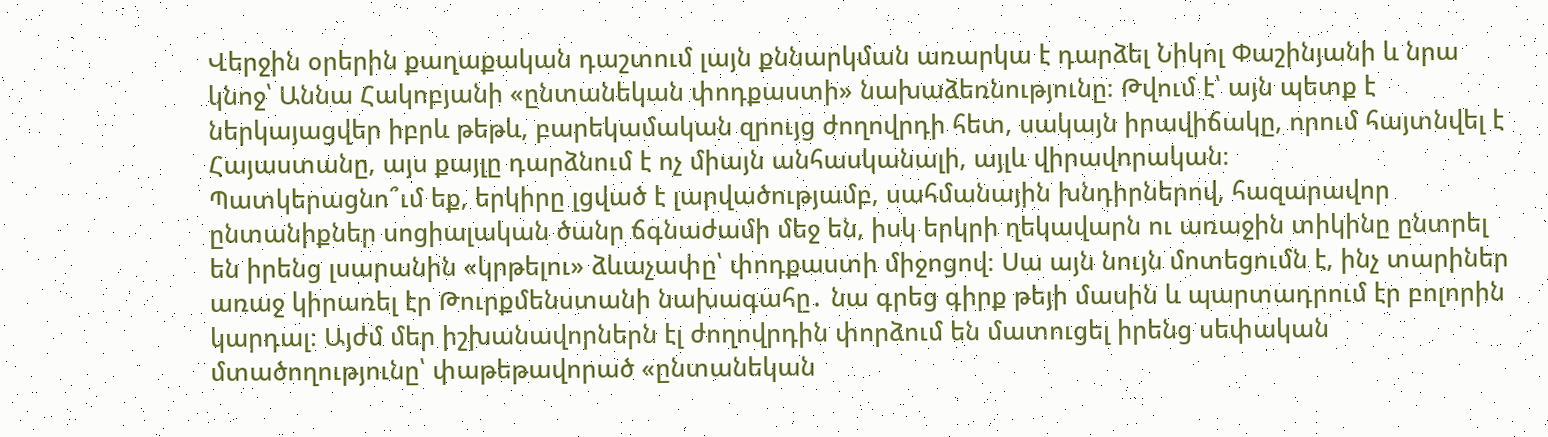Վերջին օրերին քաղաքական դաշտում լայն քննարկման առարկա է դարձել Նիկոլ Փաշինյանի և նրա կնոջ՝ Աննա Հակոբյանի «ընտանեկան փոդքաստի» նախաձեռնությունը։ Թվում է՝ այն պետք է ներկայացվեր իբրև թեթև, բարեկամական զրույց ժողովրդի հետ, սակայն իրավիճակը, որում հայտնվել է Հայաստանը, այս քայլը դարձնում է ոչ միայն անհասկանալի, այլև վիրավորական։
Պատկերացնո՞ւմ եք, երկիրը լցված է լարվածությամբ, սահմանային խնդիրներով, հազարավոր ընտանիքներ սոցիալական ծանր ճգնաժամի մեջ են, իսկ երկրի ղեկավարն ու առաջին տիկինը ընտրել են իրենց լսարանին «կրթելու» ձևաչափը՝ փոդքաստի միջոցով։ Սա այն նույն մոտեցումն է, ինչ տարիներ առաջ կիրառել էր Թուրքմենստանի նախագահը․ նա գրեց գիրք թեյի մասին և պարտադրում էր բոլորին կարդալ։ Այժմ մեր իշխանավորներն էլ ժողովրդին փորձում են մատուցել իրենց սեփական մտածողությունը՝ փաթեթավորած «ընտանեկան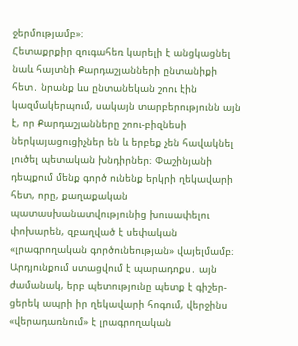ջերմությամբ»։
Հետաքրքիր զուգահեռ կարելի է անցկացնել նաև հայտնի Քարդաշյանների ընտանիքի հետ․ նրանք ևս ընտանեկան շոու էին կազմակերպում, սակայն տարբերությունն այն է, որ Քարդաշյանները շոու-բիզնեսի ներկայացուցիչներ են և երբեք չեն հավակնել լուծել պետական խնդիրներ։ Փաշինյանի դեպքում մենք գործ ունենք երկրի ղեկավարի հետ, որը, քաղաքական պատասխանատվությունից խուսափելու փոխարեն, զբաղված է սեփական «լրագրողական գործունեության» վայելմամբ։
Արդյունքում ստացվում է պարադոքս․ այն ժամանակ, երբ պետությունը պետք է գիշեր-ցերեկ ապրի իր ղեկավարի հոգում, վերջինս «վերադառնում» է լրագրողական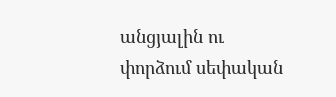անցյալին ու փորձում սեփական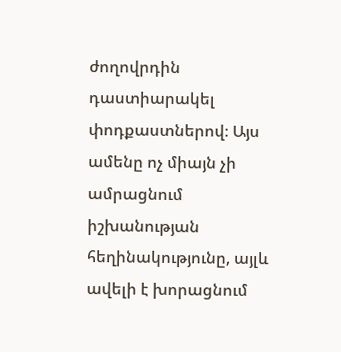ժողովրդին դաստիարակել փոդքաստներով։ Այս ամենը ոչ միայն չի ամրացնում իշխանության հեղինակությունը, այլև ավելի է խորացնում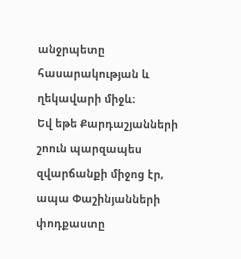անջրպետը հասարակության և ղեկավարի միջև։
Եվ եթե Քարդաշյանների շոուն պարզապես զվարճանքի միջոց էր, ապա Փաշինյանների փոդքաստը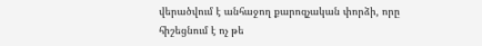վերածվում է անհաջող քարոզչական փորձի, որը հիշեցնում է ոչ թե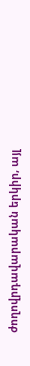ժողովրդավարական երկիր, այլ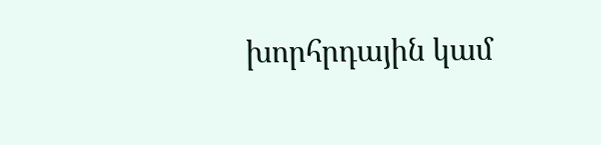խորհրդային կամ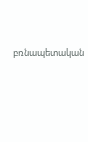բռնապետական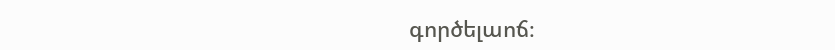գործելաոճ։